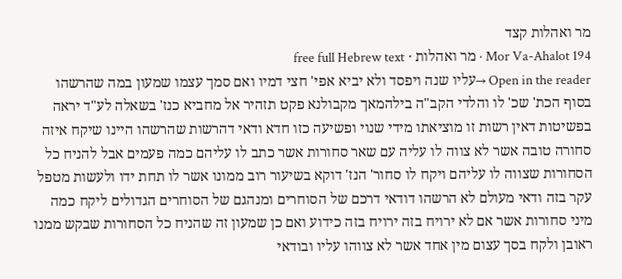מר ואהלות קצד
Mor Va-Ahalot 194 · מר ואהלות · free full Hebrew text
Open in the reader →עליו שנה ויפסד ולא יביא אפי' חצי דמיו ואם סמך עצמו שמעון במה שהרשהו בסוף הכת' שכ' לו והלדי הקב"ה בילהמאך מקבולנא פקט תזהיר אל מחביא כנז' בשאלה לע"ד יראה בפשיטות דאין רשות זו מוציאתו מידי שנוי ופשיעה כזו חדא ודאי דהרשות שהרשהו היינו שיקח איזה סחורה טובה אשר לא צווה לו עליה עם שאר סחורות אשר כתב לו עליהם כמה פעמים אבל להניח כל הסחורות שצווה לו עליהם ויקח לו סחור' הנז' דוקא בשיעור רוב ממונו אשר לו תחת ידו ולעשות מטפל עקר בזה ודאי מעולם לא הרשהו דודאי דרכם של הסוחרים ומנהגם של הסוחרים הגדולים ליקח כמה מיני סחורות אשר אם לא ירויח בזה ירויח בזה כידוע ואם כן שמעון זה שהניח כל הסחורות שבקש ממנו ראובן ולקח בסך עצום מין אחד אשר לא צווהו עליו ובודאי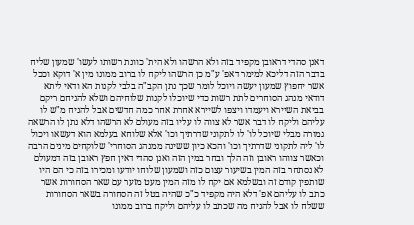דאנן סהדי דראובן מקפיד בזה ולא הרשהו ולא הית' כוונת רשותו לעשו' שמעון שליח בדבר הזה דליכא למימר דאפ' ע"מ כן הרשהו ליקח לו ברוב ממונו מין א' דוקא וככל אשר יחפוץ שמעון יעשה ויוכל לומר שכך נתן הקב"ה בלבי לקנות הא ודאי ליתא דודאי מנהג הסוחרים לתת רשות כדי שיוכלו לקנות שלוחיהם ושלא להניחם ריקם בביאת השיירא ויעמדו ויצפו לשיירא אחרת אחר כמה חדשים אבל להניח מ"ש לו עליהם וליקח לו דבר אשר לא צווה לו עליו בזה מעולם לא הרשהו דלא נתן לו הרשאה גמורה מבלי שיוכל לו' לו לתקוני שדרתיך וכו' אלא שלוחא בעלמא הוא דעשאו ויכול לו' ליה לתקוני שדרתיך וכו' והכא כיון ששינה ממנהג הסוחרי' שלוקחים מינים הרבה וכאשר צווהו ראובן וזה הלך ובחר במין הזה ואנן סהדי דאין חפץ ראובן בזה דמעולם לא נסתחר בזה המין בשיעור עצום כזה ושמעון שלוחו יודעו ומכירו בזה כי הם היו שותפין קודם זה ובשלמא אם יקח לו מזה המין מעט מזער עם שאר הסחורות אשר כתב לו עליהם אפ' דלא היה מקפיד כ"כ שהיה בטל זה הסחורה בשאר הסחורות ששלח לו אבל להניח מה שכתב לו עליהם וליקח ברוב ממונו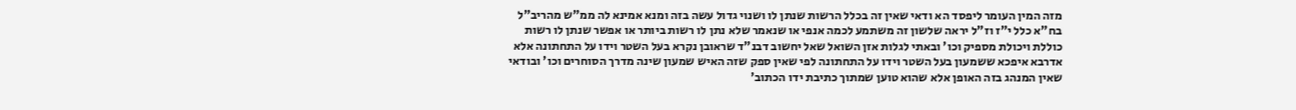מזה המין העומר ליפסד הא ודאי שאין זה בכלל הרשות שנתן לו ושנוי גדול עשה בזה ומנא אמינא לה ממ"ש מהריב"ל בח"א כלל י"ז וז"ל יראה שלשון זה משתמע לכמה אנפי או שנאמר שלא נתן לו רשות ביותר או אפשר שנתן לו רשות כוללת ויכולת מספיק וכו' ובאתי לגלות אזן השואל שאל יחשוב דבנ"ד שראובן נקרא בעל השטר וידו על התחתונה אלא אדרבא איפכא ששמעון בעל השטר וידו על התחתונה לפי שאין ספק שזה האיש שמעון שינה מדרך הסוחרים וכו' ובודאי שאין המנהג בזה האופן אלא שהוא טוען שמתוך כתיבת ידו הכתוב'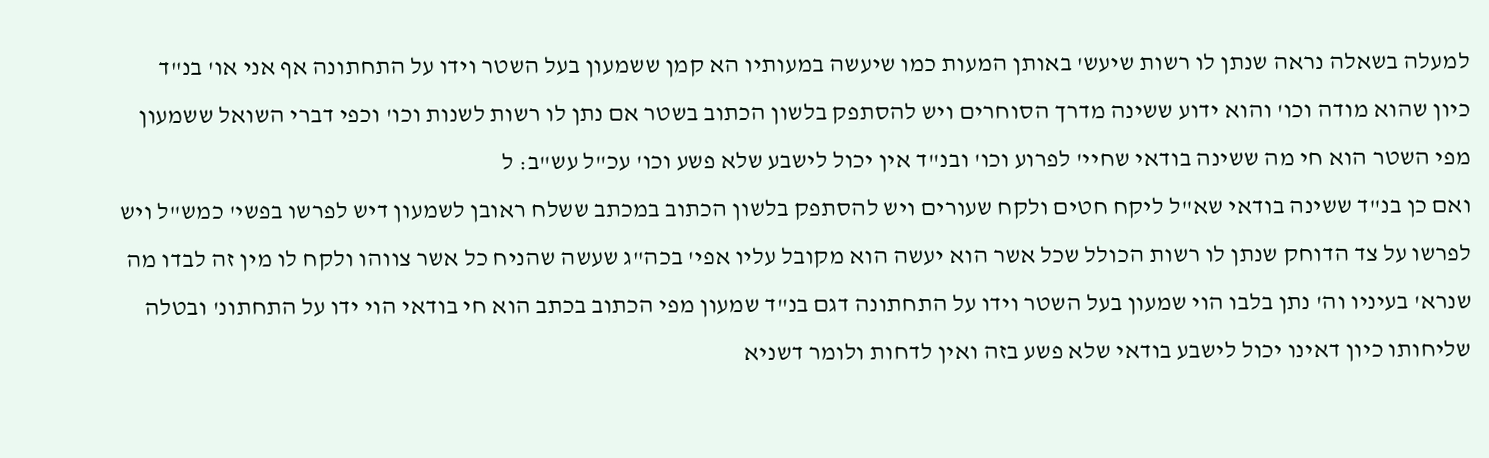למעלה בשאלה נראה שנתן לו רשות שיעש' באותן המעות כמו שיעשה במעותיו הא קמן ששמעון בעל השטר וידו על התחתונה אף אני או' בנ"ד כיון שהוא מודה וכו' והוא ידוע ששינה מדרך הסוחרים ויש להסתפק בלשון הכתוב בשטר אם נתן לו רשות לשנות וכו' וכפי דברי השואל ששמעון מפי השטר הוא חי מה ששינה בודאי שחיי' לפרוע וכו' ובנ"ד אין יכול לישבע שלא פשע וכו' עכ"ל עש"ב: ל
ואם כן בנ"ד ששינה בודאי שא"ל ליקח חטים ולקח שעורים ויש להסתפק בלשון הכתוב במכתב ששלח ראובן לשמעון דיש לפרשו בפשי' כמש"ל ויש לפרשו על צד הדוחק שנתן לו רשות הכולל שכל אשר הוא יעשה הוא מקובל עליו אפי' בכה"ג שעשה שהניח כל אשר צווהו ולקח לו מין זה לבדו מה שנרא' בעיניו וה' נתן בלבו הוי שמעון בעל השטר וידו על התחתונה דגם בנ"ד שמעון מפי הכתוב בכתב הוא חי בודאי הוי ידו על התחתונ' ובטלה שליחותו כיון דאינו יכול לישבע בודאי שלא פשע בזה ואין לדחות ולומר דשניא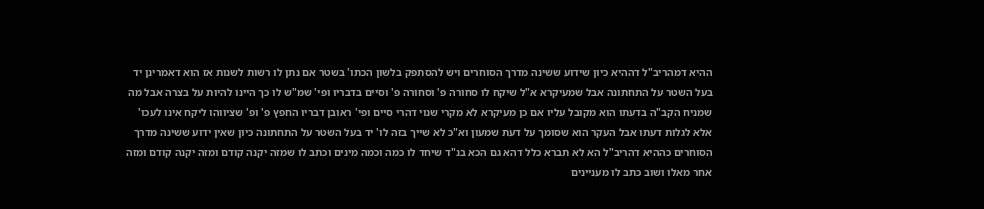ההיא דמהריב"ל דההיא כיון שידוע ששינה מדרך הסוחרים ויש להסתפק בלשון הכתו' בשטר אם נתן לו רשות לשנות אז הוא דאמרינן יד בעל השטר על התחתונה אבל שמעיקרא א"ל שיקח לו סחורה פ' וסחורה פ' וסיים בדבריו ופי' שמ"ש לו כך היינו להיות על בצרה אבל מה שמניח הקב"ה בדעתו הוא מקובל עליו אם כן מעיקרא לא מקרי שנוי דהרי סיים ופי' ראובן דבריו החפץ פ' ופ' שציווהו ליקח אינו לעכו' אלא לגלות דעתו אבל העקר הוא שסומך על דעת שמעון וא"כ לא שייך בזה לו' יד בעל השטר על התחתונה כיון שאין ידוע ששינה מדרך הסוחרים כההיא דהריב"ל הא לא תברא כלל דהא גם הכא בנ"ד שיחד לו כמה וכמה מינים וכתב לו שמזה יקנה קודם ומזה יקנה קודם ומזה אחר מאלו ושוב כתב לו מעניינים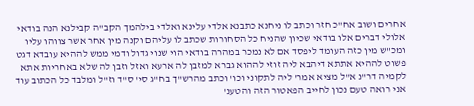אחרים ושוב אח"כ חזר וכתב לו ניחנא כתבנא אלדי עלינא ואלדי בילהמך הקב"ה קבילנא הנה בודאי אלולי דברים אלו בודאי שכיון שהניח כל הסחורות שכתב לו עליהם וקנה מין אחר אשר צווהו עליו ומכ"ש מין כזה העומד ליפסד אם לא נמכר במהרה בודאי הוי שנוי גדול ודמי ממש לההיא עובדא דגט פשוט לההיא אתתא דיהבא ליה זוזי לההוא גברא למזבן לה ארעא ואזל וזבן לה שלא באחריות אתא לקמיה דר"נ א"ל מציא אמר' ליה לתקוני וכו' וכתב מהרש"ך בח"ג סי' ס"ד וז"ל ומלבד כל הכתוב עוד אני רואה טעם נכון לחייב הפאטור הזה והטענ'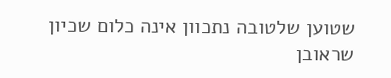שטוען שלטובה נתכוון אינה כלום שכיון שראובן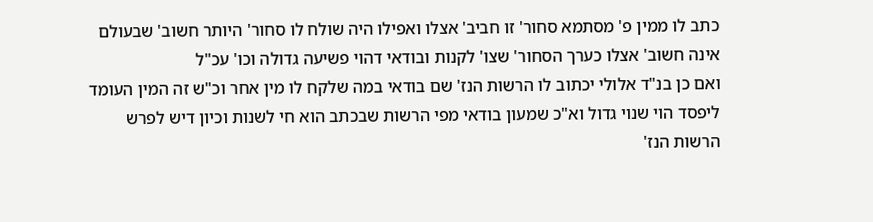כתב לו ממין פ' מסתמא סחור' זו חביב' אצלו ואפילו היה שולח לו סחור' היותר חשוב' שבעולם אינה חשוב' אצלו כערך הסחור' שצו' לקנות ובודאי דהוי פשיעה גדולה וכו' עכ"ל
ואם כן בנ"ד אלולי יכתוב לו הרשות הנז' שם בודאי במה שלקח לו מין אחר וכ"ש זה המין העומד ליפסד הוי שנוי גדול וא"כ שמעון בודאי מפי הרשות שבכתב הוא חי לשנות וכיון דיש לפרש הרשות הנז'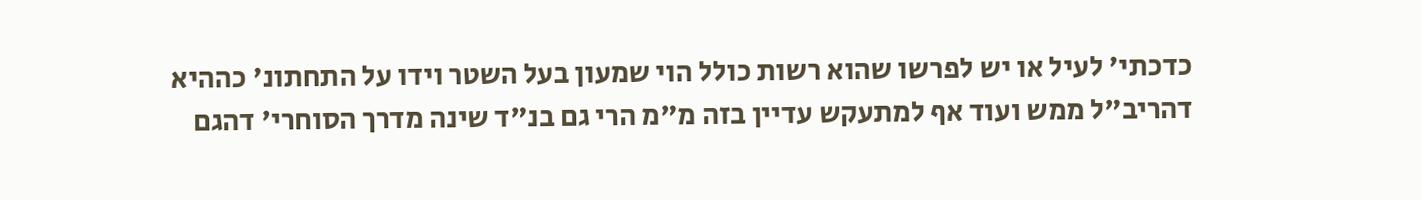כדכתי' לעיל או יש לפרשו שהוא רשות כולל הוי שמעון בעל השטר וידו על התחתונ' כההיא דהריב"ל ממש ועוד אף למתעקש עדיין בזה מ"מ הרי גם בנ"ד שינה מדרך הסוחרי' דהגם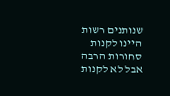שנותנים רשות היינו לקנות סחורות הרבה אבל לא לקנות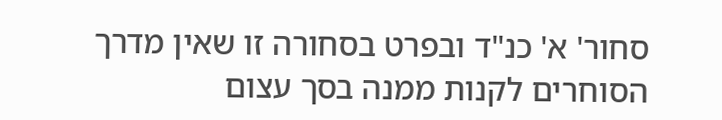סחור' א' כנ"ד ובפרט בסחורה זו שאין מדרך הסוחרים לקנות ממנה בסך עצום